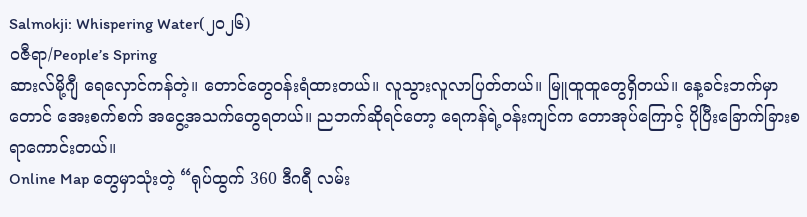Salmokji: Whispering Water(၂၀၂၆)
ဝဇီရာ/People’s Spring
ဆားလ်မို့ဂျီ ရေလှောင်ကန်တဲ့။ တောင်တွေဝန်းရံထားတယ်။ လူသွားလူလာပြတ်တယ်။ မြူထူထူတွေရှိတယ်။ နေ့ခင်းဘက်မှာတောင် အေးစက်စက် အငွေ့အသက်တွေရတယ်။ ညဘက်ဆိုရင်တော့ ရေကန်ရဲ့ဝန်းကျင်က တောအုပ်ကြောင့် ပိုပြီးခြောက်ခြားစရာကောင်းတယ်။
Online Map တွေမှာသုံးတဲ့ “ရုပ်ထွက် 360 ဒီဂရီ လမ်း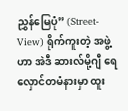ညွှန်မြေပုံ” (Street-View) ရိုက်ကူးတဲ့ အဖွဲ့ဟာ အဲဒီ ဆားလ်မို့ဂျီ ရေလှောင်တမံနားမှာ ထူး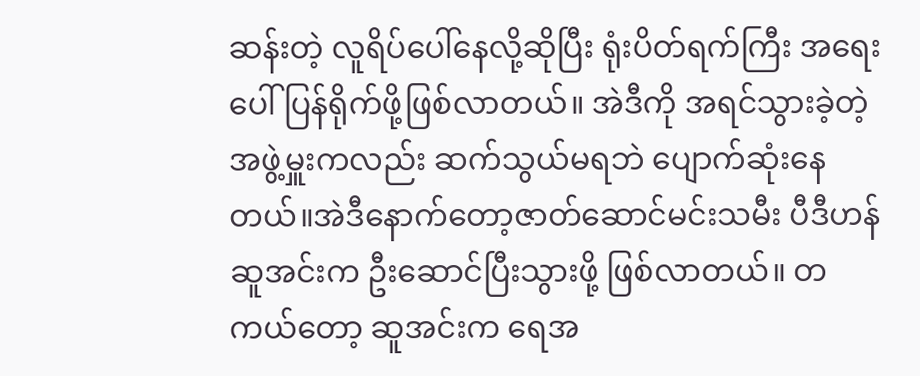ဆန်းတဲ့ လူရိပ်ပေါ်နေလို့ဆိုပြီး ရုံးပိတ်ရက်ကြီး အရေးပေါ် ပြန်ရိုက်ဖို့ဖြစ်လာတယ်။ အဲဒီကို အရင်သွားခဲ့တဲ့ အဖွဲ့မှူးကလည်း ဆက်သွယ်မရဘဲ ပျောက်ဆုံးနေတယ်။အဲဒီနောက်တော့ဇာတ်ဆောင်မင်းသမီး ပီဒီဟန်ဆူအင်းက ဦးဆောင်ပြီးသွားဖို့ ဖြစ်လာတယ်။ တကယ်တော့ ဆူအင်းက ရေအ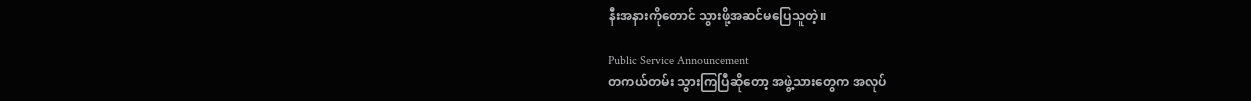နီးအနားကိုတောင် သွားဖို့အဆင်မပြေသူတဲ့။

Public Service Announcement
တကယ်တမ်း သွားကြပြီဆိုတော့ အဖွဲ့သားတွေက အလုပ်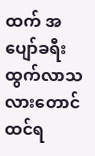ထက် အပျော်ခရီးထွက်လာသလားတောင် ထင်ရ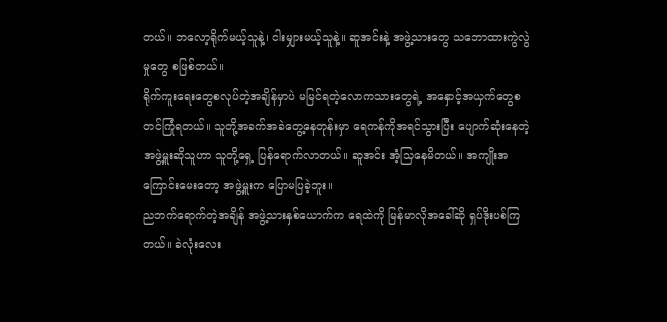တယ်။ ဘလော့ရိုက်မယ့်သူနဲ့၊ ငါးမျှားမယ့်သူနဲ့။ ဆူအင်းနဲ့ အဖွဲ့သားတွေ သဘောထားကွဲလွဲမှုတွေ စဖြစ်တယ်။
ရိုက်ကူးရေးတွေစလုပ်တဲ့အချိန်မှာပဲ မမြင်ရတဲ့လောကသားတွေရဲ့ အနှောင့်အယှက်တွေစတင်ကြုံရတယ်။ သူတို့အခက်အခဲတွေ့နေတုန်းမှာ ရေကန်ကိုအရင်သွားပြီး ပျောက်ဆုံးနေတဲ့ အဖွဲ့မှူးဆိုသူဟာ သူတို့ရှေ့ ပြန်ရောက်လာတယ်။ ဆူအင်း အံ့သြနေမိတယ်။ အကျိုးအကြောင်းမေးတော့ အဖွဲ့မှူးက ပြောမပြခဲ့ဘူး။
ညဘက်ရောက်တဲ့အချိန် အဖွဲ့သားနှစ်ယောက်က ရေထဲကို မြန်မာလိုအခေါ်ဆို ရှပ်ဒိုးပစ်ကြတယ်။ ခဲလုံးလေး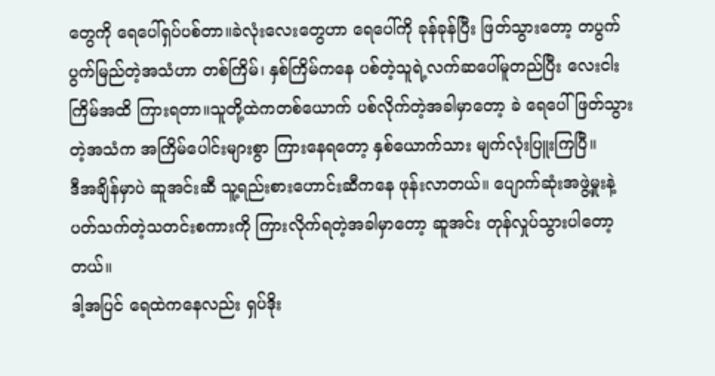တွေကို ရေပေါ်ရှပ်ပစ်တာ။ခဲလုံးလေးတွေဟာ ရေပေါ်ကို ခုန်ခုန်ပြီး ဖြတ်သွားတော့ တပွက်ပွက်မြည်တဲ့အသံဟာ တစ်ကြိမ်၊ နှစ်ကြိမ်ကနေ ပစ်တဲ့သူရဲ့လက်ဆပေါ်မူတည်ပြီး လေးငါးကြိမ်အထိ ကြားရတာ။သူတို့ထဲကတစ်ယောက် ပစ်လိုက်တဲ့အခါမှာတော့ ခဲ ရေပေါ်ဖြတ်သွားတဲ့အသံက အကြိမ်ပေါင်းများစွာ ကြားနေရတော့ နှစ်ယောက်သား မျက်လုံးပြူးကြပြီ။
ဒီအချိန်မှာပဲ ဆူအင်းဆီ သူ့ရည်းစားဟောင်းဆီကနေ ဖုန်းလာတယ်။ ပျောက်ဆုံးအဖွဲ့မှုးနဲ့ပတ်သက်တဲ့သတင်းစကားကို ကြားလိုက်ရတဲ့အခါမှာတော့ ဆူအင်း တုန်လှုပ်သွားပါတော့တယ်။
ဒါ့အပြင် ရေထဲကနေလည်း ရှပ်ဒိုး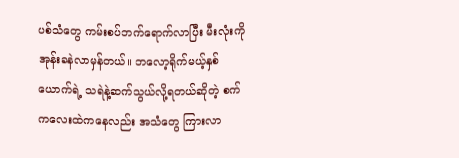ပစ်သံတွေ ကမ်းစပ်ဘက်ရောက်လာပြီး မီးလုံးကို အုန်းခနဲလာမှန်တယ်။ ဘလော့ရိုက်မယ့်နှစ်ယောက်ရဲ့ သရဲနဲ့ဆက်သွယ်လို့ရတယ်ဆိုတဲ့ စက်ကလေးထဲကနေလည်း အသံတွေ ကြားလာ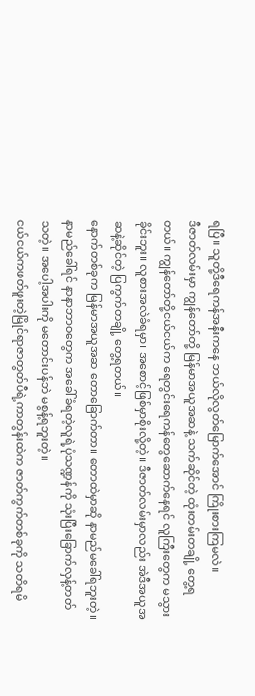ရပြီ။ သူတို့ဒီရေကန်အနီးကနေ ဘယ်လိုလွတ်မြောက်အောင် ကြိုးစားကြမလဲ။
ဒီဇာတ်လမ်းမှာ ကျွန်တော်တို့ မြန်မာအယူအဆနဲ့ သက်ဆိုင်တဲ့ ထုံးတမ်းတချို့ တွေ့ရတယ်။ ကျွန်တော်တို့ငယ်ငယ်က ရေတွင်းရေကန်တွေဆောက်နေရင် လူကြီးတွေက မသွားခိုင်းဘူး။ လူစားအလဲခံရမှာ၊ အစောင့်ဖြစ်မှာစိုးလို့တဲ့။ ဒီဇာတ်လမ်းမှာလည်း အဲဒီအယူအဆနဲ့ဆိုင်တဲ့ ပြကွက်တချို့ တွေ့ရတယ်။
နောက်တစ်ခုက မြန်မာအယူအဆ တောခြောက်တာ။ တောထဲမှာဆို နာမည်မခေါ်ရဘူးတဲ့။ နာမည်ခေါ်ရင် နာနာဘာဝတွေက အခေါ်ခံရတဲ့လူရဲ့ပုံသဏ္ဍန်ကို သုံးပြီးခြောက်လှန့်တတ်သတဲ့။ အပေါ့အပါးကို မတောင်းပန်ဘဲ မစွန့်ရဘူးတဲ့။
ငယ်ငယ်ကဖတ်ဖူးတဲ့မြိုင်ရာဇာတွတ်ပီရဲ့ကာတွန်းထဲက ဇာတ်ကွက်တစ်ခုကို သတိရမိ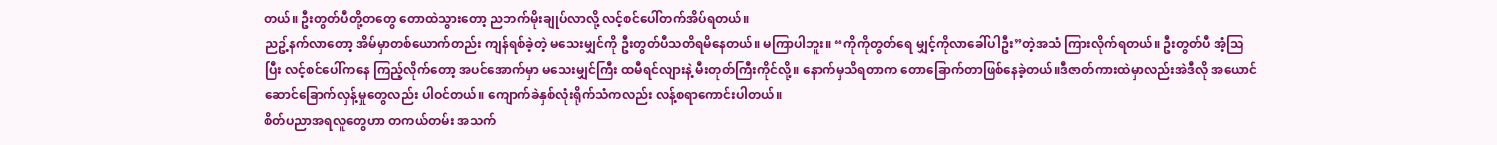တယ်။ ဦးတွတ်ပီတို့တတွေ တောထဲသွားတော့ ညဘက်မိုးချုပ်လာလို့ လင့်စင်ပေါ်တက်အိပ်ရတယ်။
ညဥ့်နက်လာတော့ အိမ်မှာတစ်ယောက်တည်း ကျန်ရစ်ခဲ့တဲ့ မသေးမျှင်ကို ဦးတွတ်ပီသတိရမိနေတယ်။ မကြာပါဘူး။ “ကိုကိုတွတ်ရေ မျှင့်ကိုလာခေါ်ပါဦး”တဲ့အသံ ကြားလိုက်ရတယ်။ ဦးတွတ်ပီ အံ့သြပြီး လင့်စင်ပေါ်ကနေ ကြည့်လိုက်တော့ အပင်အောက်မှာ မသေးမျှင်ကြီး ထမီရင်လျားနဲ့ မီးတုတ်ကြီးကိုင်လို့။ နောက်မှသိရတာက တောခြောက်တာဖြစ်နေခဲ့တယ်။ဒီဇာတ်ကားထဲမှာလည်းအဲဒီလို အယောင်ဆောင်ခြောက်လှန့်မှုတွေလည်း ပါဝင်တယ်။ ကျောက်ခဲနှစ်လုံးရိုက်သံကလည်း လန့်စရာကောင်းပါတယ်။
စိတ်ပညာအရလူတွေဟာ တကယ်တမ်း အသက်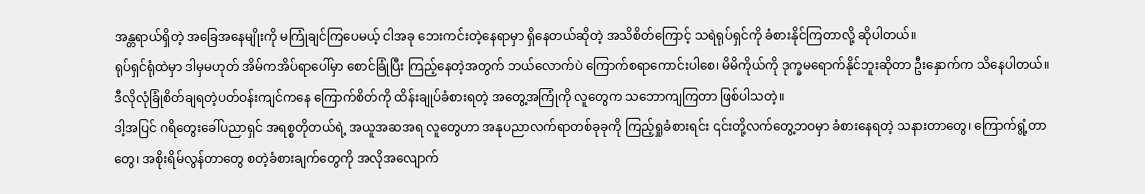အန္တရာယ်ရှိတဲ့ အခြေအနေမျိုးကို မကြုံချင်ကြပေမယ့် ငါအခု ဘေးကင်းတဲ့နေရာမှာ ရှိနေတယ်ဆိုတဲ့ အသိစိတ်ကြောင့် သရဲရုပ်ရှင်ကို ခံစားနိုင်ကြတာလို့ ဆိုပါတယ်။
ရုပ်ရှင်ရုံထဲမှာ ဒါမှမဟုတ် အိမ်ကအိပ်ရာပေါ်မှာ စောင်ခြုံပြီး ကြည့်နေတဲ့အတွက် ဘယ်လောက်ပဲ ကြောက်စရာကောင်းပါစေ၊ မိမိကိုယ်ကို ဒုက္ခမရောက်နိုင်ဘူးဆိုတာ ဦးနှောက်က သိနေပါတယ်။
ဒီလိုလုံခြုံစိတ်ချရတဲ့ပတ်ဝန်းကျင်ကနေ ကြောက်စိတ်ကို ထိန်းချုပ်ခံစားရတဲ့ အတွေ့အကြုံကို လူတွေက သဘောကျကြတာ ဖြစ်ပါသတဲ့။
ဒါ့အပြင် ဂရိတွေးခေါ်ပညာရှင် အရစ္စတိုတယ်ရဲ့ အယူအဆအရ လူတွေဟာ အနုပညာလက်ရာတစ်ခုခုကို ကြည့်ရှုခံစားရင်း ၎င်းတို့လက်တွေ့ဘဝမှာ ခံစားနေရတဲ့ သနားတာတွေ၊ ကြောက်ရွံ့တာတွေ၊ အစိုးရိမ်လွန်တာတွေ စတဲ့ခံစားချက်တွေကို အလိုအလျောက်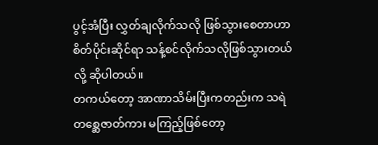ပွင့်အံပြီး လွှတ်ချလိုက်သလို ဖြစ်သွားစေတာဟာ စိတ်ပိုင်းဆိုင်ရာ သန့်စင်လိုက်သလိုဖြစ်သွားတယ်လို့ ဆိုပါတယ်။
တကယ်တော့ အာဏာသိမ်းပြီးကတည်းက သရဲတစ္ဆေဇာတ်ကား မကြည့်ဖြစ်တော့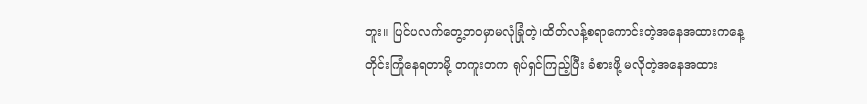ဘူး။ ပြင်ပလက်တွေ့ဘဝမှာမလုံခြုံတဲ့၊ထိတ်လန့်စရာကောင်းတဲ့အနေအထားကနေ့တိုင်းကြုံနေရတာမို့ တကူးတက ရုပ်ရှင်ကြည့်ပြီး ခံစားဖို့ မလိုတဲ့အနေအထား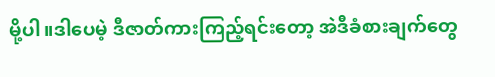မို့ပါ။ဒါပေမဲ့ ဒီဇာတ်ကားကြည့်ရင်းတော့ အဲဒီခံစားချက်တွေ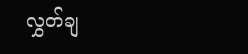လွှတ်ချ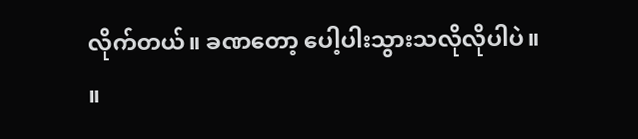လိုက်တယ်။ ခဏတော့ ပေါ့ပါးသွားသလိုလိုပါပဲ။ ။